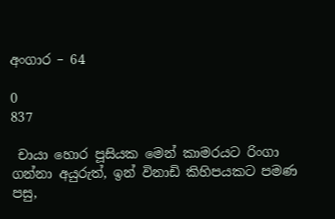අංගාර – 64

0
837

 චායා හොර පූසියක මෙන් කාමරයට රිංගා ගන්නා අයුරුත්, ඉන් විනාඩි කිහිපයකට පමණ පසු,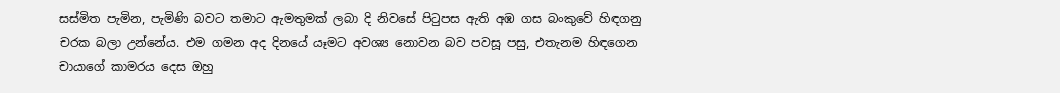සස්මිත පැමින, පැමිණි බවට තමාට ඇමතුමක් ලබා දි නිවසේ පිටුපස ඇති අඹ ගස බංකුවේ හිඳගනු චරක බලා උන්නේය. එම ගමන අද දිනයේ යෑමට අවශ්‍ය නොවන බව පවසූ පසු, එතැනම හිඳගෙන   චායාගේ කාමරය දෙස ඔහු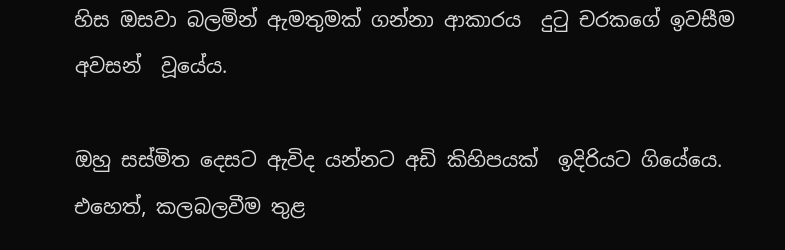හිස ඔසවා බලමින් ඇමතුමක් ගන්නා ආකාරය  දුටු චරකගේ ඉවසීම අවසන්  වූයේය.

ඔහු සස්මිත දෙසට ඇවිද යන්නට අඩි කිහිපයක්  ඉදිරියට ගියේයෙ. එහෙත්, කලබලවීම තුළ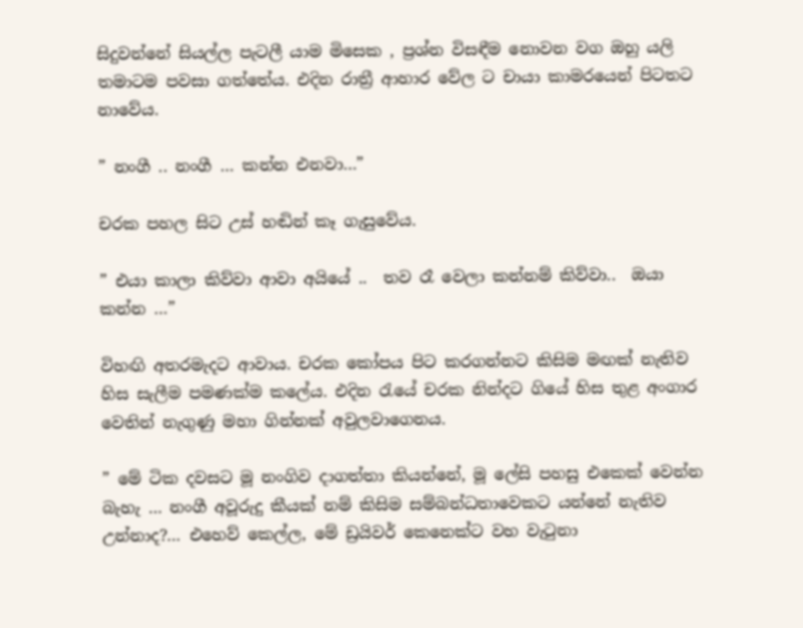සිදුවන්නේ සියල්ල පැටලී යාම මිසෙක , ප්‍රශ්න විසඳීම නොවන වග ඔහු යලි තමාටම පවසා ගත්තේය. එදින රාත්‍රී ආහාර වේල ට චායා කාමරයෙන් පිටතට නාවේය.

” නංගී .. නංගී … කන්න එනවා…”

චරක පහල සිට උස් හඬින් කෑ ගැසුවේය.

” එයා කාලා කිව්වා ආවා අයියේ ..  තව රෑ වෙලා කන්නම් කිව්වා..  ඔයා කන්න …”

විහඟි අතරමැදට ආවාය. චරක කෝපය පිට කරගන්නට කිසිම මඟක් නැතිව හිස සැලීම පමණක්ම කලේය. එදින රැයේ චරක නින්දට ගියේ හිස තුළ අංගාර වෙතින් නැගුණු මහා ගින්නක් අවුලවාගෙනය.

” මේ ටික දවසට මූ නංගිව දාගත්තා කියන්නේ, මූ ලේසි පහසු එකෙක් වෙන්න බැහැ … නංගී අවූරුදු කීයක් නම් කිසිම සම්බන්ධතාවෙකට යන්නේ නැතිව උන්නාද?… එහෙව් කෙල්ල, මේ ඩ්‍රයිවර් කෙනෙක්ට වහ වැටුනා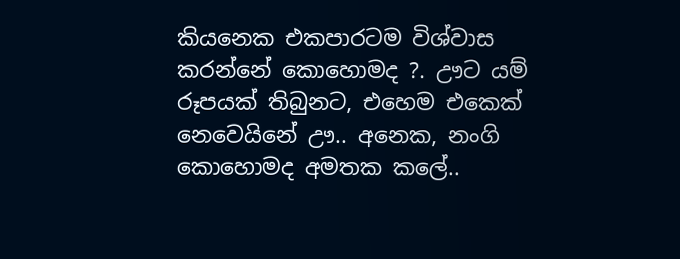කියනෙක එකපාරටම විශ්වාස කරන්නේ කොහොමද ?. ඌට යම් රූපයක් තිබුනට, එහෙම එකෙක් නෙවෙයිනේ ඌ.. අනෙක, නංගි කොහොමද අමතක කලේ..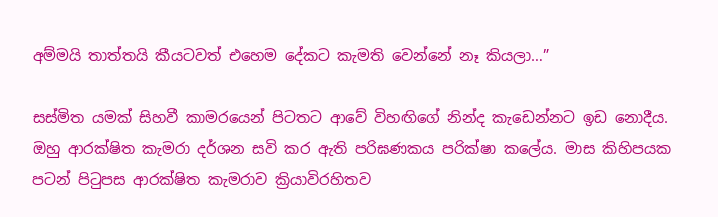අම්මයි තාත්තයි කීයටවත් එහෙම දේකට කැමති වෙන්නේ නෑ කියලා…”

සස්මිත යමක් සිහවී කාමරයෙන් පිටතට ආවේ විහඟිගේ නින්ද කැඩෙන්නට ඉඩ නොදීය. ඔහු ආරක්ෂිත කැමරා දර්ශන සවි කර ඇති පරිඝණකය පරික්ෂා කලේය. මාස කිහිපයක පටන් පිටුපස ආරක්ෂිත කැමරාව ක්‍රියාවිරහිතව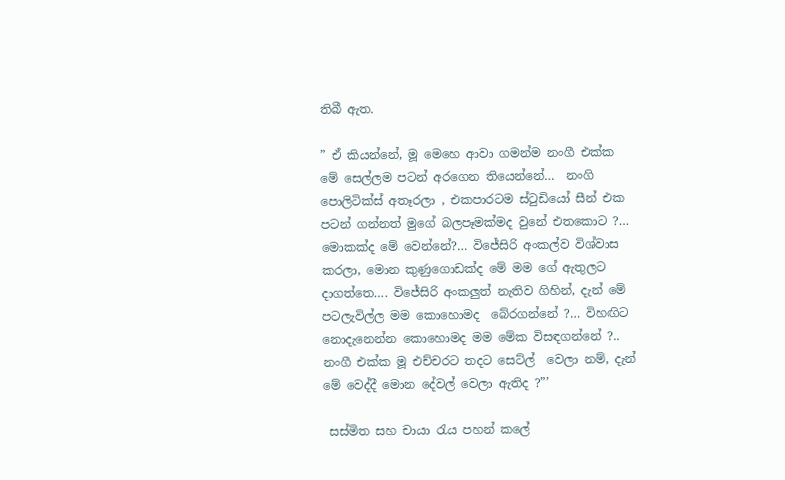තිබී ඇත.

” ඒ කියන්නේ, මූ මෙහෙ ආවා ගමන්ම නංගී එක්ක මේ සෙල්ලම පටන් අරගෙන තියෙන්නේ…  නංගි පොලිටික්ස් අතෑරලා , එකපාරටම ස්ටුඩියෝ සීන් එක පටන් ගන්නත් මුගේ බලපෑමක්මද වුනේ එතකොට ?… මොකක්ද මේ වෙන්නේ?… විජේසිරි අංකල්ව විශ්වාස කරලා, මොන කුණුගොඩක්ද මේ මම ගේ ඇතුලට දාගත්තෙ…. විජේසිරි අංකලුත් නැතිව ගිහින්, දැන් මේ පටලැවිල්ල මම කොහොමද  බේරගන්නේ ?… විහඟිට නොදැනෙන්න කොහොමද මම මේක විසඳගන්නේ ?.. නංගී එක්ක මූ එච්චරට තදට සෙට්ල්  වෙලා නම්, දැන් මේ වෙද්දී මොන දේවල් වෙලා ඇතිද ?”’

 සස්මිත සහ චායා රැය පහන් කලේ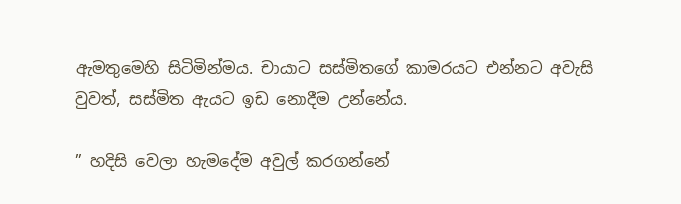ඇමතුමෙහි සිටිමින්මය. චායාට සස්මිතගේ කාමරයට එන්නට අවැසි වුවත්, සස්මිත ඇයට ඉඩ නොදීම උන්නේය.

” හදිසි වෙලා හැමදේම අවුල් කරගන්නේ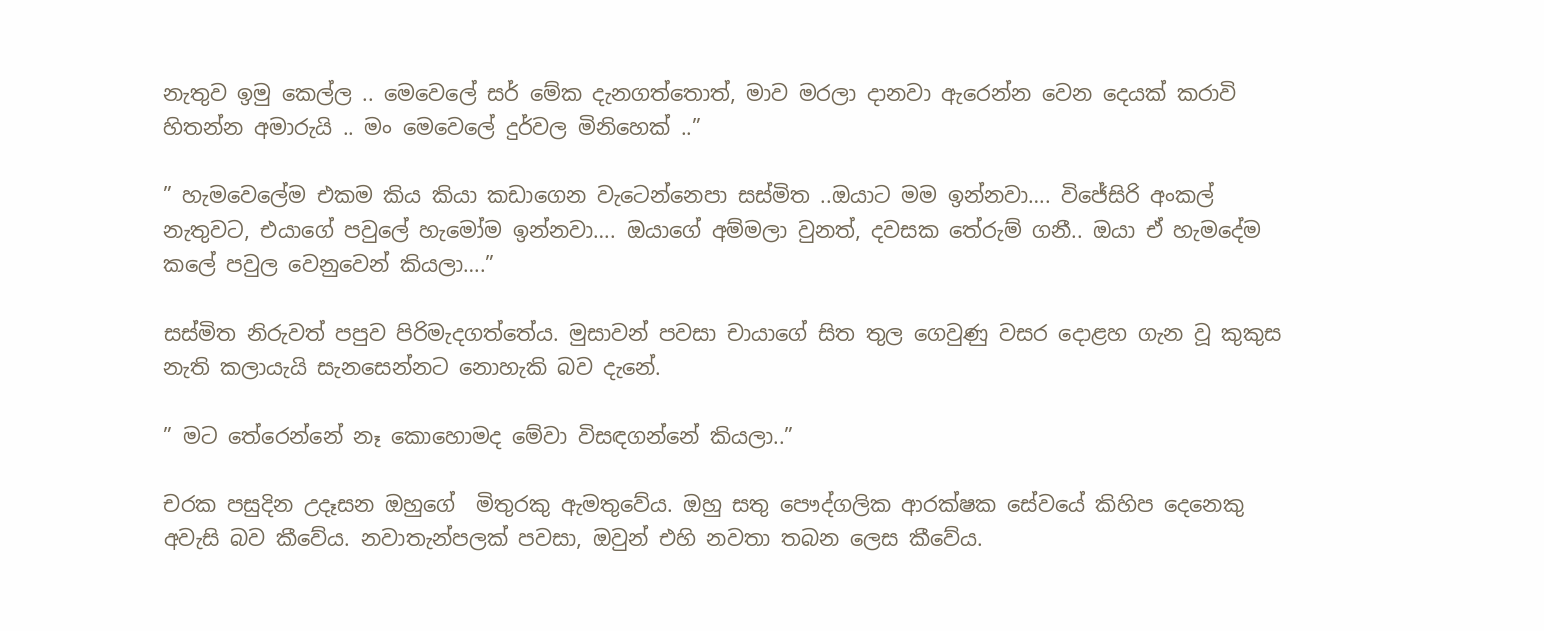නැතුව ඉමු කෙල්ල .. මෙවෙලේ සර් මේක දැනගත්තොත්, මාව මරලා දානවා ඇරෙන්න වෙන දෙයක් කරාවි හිතන්න අමාරුයි .. මං මෙවෙලේ දුර්වල මිනිහෙක් ..”

” හැමවෙලේම එකම කිය කියා කඩාගෙන වැටෙන්නෙපා සස්මිත ..ඔයාට මම ඉන්නවා…. විජේසිරි අංකල් නැතුවට, එයාගේ පවුලේ හැමෝම ඉන්නවා…. ඔයාගේ අම්මලා වුනත්, දවසක තේරුම් ගනී.. ඔයා ඒ හැමදේම කලේ පවුල වෙනුවෙන් කියලා….”

සස්මිත නිරුවත් පපුව පිරිමැදගත්තේය. මුසාවන් පවසා චායාගේ සිත තුල ගෙවුණු වසර දොළහ ගැන වූ කුකුස නැති කලායැයි සැනසෙන්නට නොහැකි බව දැනේ.

” මට තේරෙන්නේ නෑ කොහොමද මේවා විසඳගන්නේ කියලා..”

චරක පසුදින උදෑසන ඔහුගේ  මිතුරකු ඇමතුවේය. ඔහු සතු පෞද්ගලික ආරක්ෂක සේවයේ කිහිප දෙනෙකු අවැසි බව කීවේය. නවාතැන්පලක් පවසා, ඔවුන් එහි නවතා තබන ලෙස කීවේය.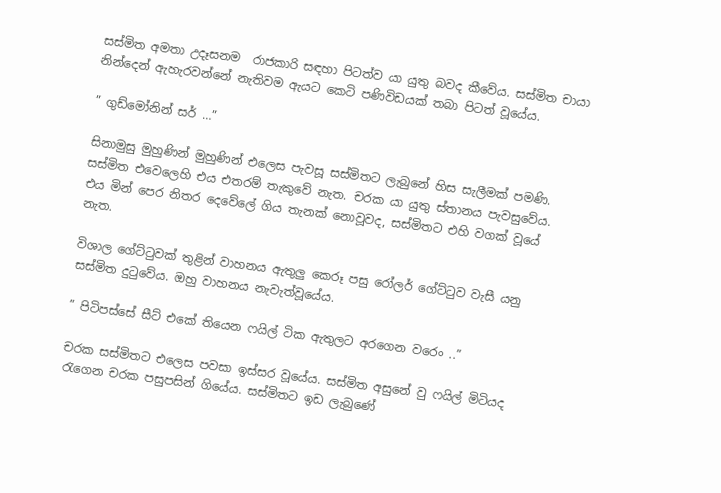සස්මිත අමතා උදෑසනම  රාජකාරි සඳහා පිටත්ව යා යුතු බවද කීවේය. සස්මිත චායා නින්දෙන් ඇහැරවන්නේ නැතිවම ඇයට කෙටි පණිවිඩයක් තබා පිටත් වූයේය.

” ගුඩ්මෝනින් සර් …”

සිනාමුසු මුහුණින් මුහුණින් එලෙස පැවසූ සස්මිතට ලැබුනේ හිස සැලීමක් පමණි. සස්මිත එවෙලෙහි එය එතරම් තැකුවේ නැත. චරක යා යුතු ස්තානය පැවසුවේය. එය මින් පෙර නිතර දෙවේලේ ගිය තැනක් නොවූවද, සස්මිතට එහි වගක් වූයේ නැත.

විශාල ගේට්ටුවක් තුළින් වාහනය ඇතුලු කෙරූ පසු රෝලර් ගේට්ටුව වැසී යනු සස්මිත දුටුවේය. ඔහු වාහනය නැවැත්වූයේය.

” පිටිපස්සේ සීට් එකේ තියෙන ෆයිල් ටික ඇතුලට අරගෙන වරෙං ..”

චරක සස්මිතට එලෙස පවසා ඉස්සර වූයේය. සස්මිත අසුනේ වු ෆයිල් මිටියද රැගෙන චරක පසුපසින් ගියේය. සස්මිතට ඉඩ ලැබුණේ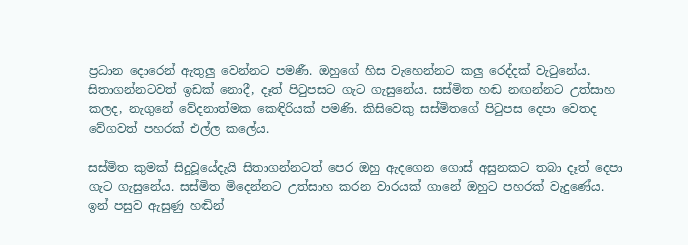ප්‍රධාන දොරෙන් ඇතුලු වෙන්නට පමණී. ඔහුගේ හිස වැහෙන්නට කලු රෙද්දක් වැටුනේය. සිතාගන්නටවත් ඉඩක් නොදී, දෑත් පිටුපසට ගැට ගැසුනේය. සස්මිත හඬ නඟන්නට උත්සාහ කලද, නැගුනේ වේදනාත්මක කෙඳිරියක් පමණි. කිසිවෙකු සස්මිතගේ පිටුපස දෙපා වෙතද වේගවත් පහරක් එල්ල කලේය.

සස්මිත කුමක් සිදුවූයේදැයි සිතාගන්නටත් පෙර ඔහු ඇදගෙන ගොස් අසුනකට තබා දෑත් දෙපා ගැට ගැසුනේය. සස්මිත මිදෙන්නට උත්සාහ කරන වාරයක් ගානේ ඔහුට පහරක් වැදුණේය. ඉන් පසුව ඇසුණු හඬින්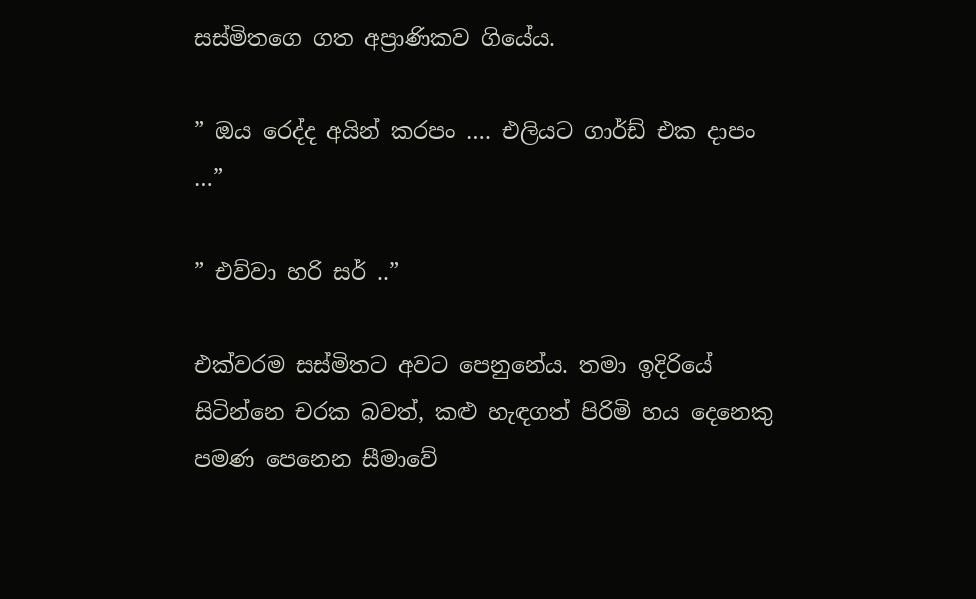සස්මිතගෙ ගත අප්‍රාණිකව ගියේය.

” ඔය රෙද්ද අයින් කරපං …. එලියට ගාර්ඩ් එක දාපං …”

” එව්වා හරි සර් ..”

එක්වරම සස්මිතට අවට පෙනුනේය. තමා ඉදිරියේ සිටින්නෙ චරක බවත්, කළු හැඳගත් පිරිමි හය දෙනෙකු පමණ පෙනෙන සීමාවේ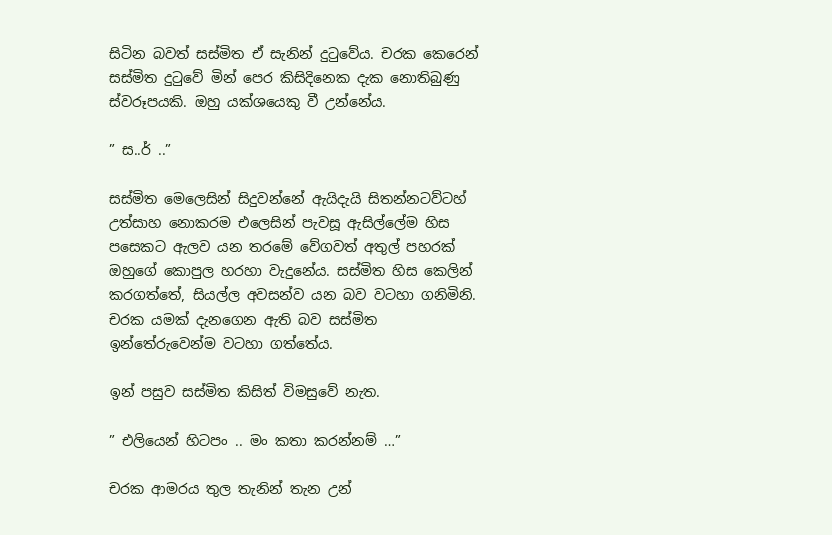සිටින බවත් සස්මිත ඒ සැනින් දුටුවේය. චරක කෙරෙන් සස්මිත දුටුවේ මින් පෙර කිසිදිනෙක දැක නොතිබුණු ස්වරූපයකි. ඔහු යක්ශයෙකු වී උන්නේය.

” ස..ර් ..”

සස්මිත මෙලෙසින් සිදුවන්නේ ඇයිදැයි සිතන්නටව්ටහ් උත්සාහ නොකරම එලෙසින් පැවසූ ඇසිල්ලේම හිස පසෙකට ඇලව යන තරමේ වේගවත් අතුල් පහරක් ඔහුගේ කොපුල හරහා වැදුනේය. සස්මිත හිස කෙලින් කරගත්තේ, සියල්ල අවසන්ව යන බව වටහා ගනිමිනි. චරක යමක් දැනගෙන ඇති බව සස්මිත ඉන්තේරුවෙන්ම වටහා ගත්තේය.

ඉන් පසුව සස්මිත කිසිත් විමසුවේ නැත.

” එලියෙන් හිටපං .. මං කතා කරන්නම් …”

චරක ආමරය තුල තැනින් තැන උන්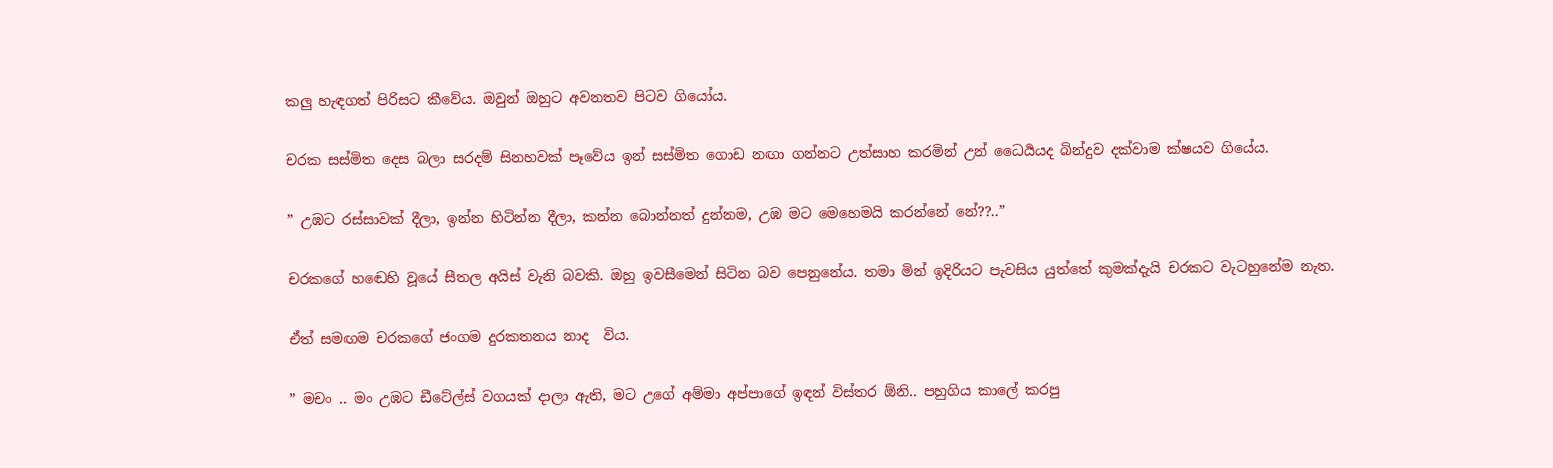කලු හැඳගත් පිරිසට කීවේය. ඔවුන් ඔහුට අවනතව පිටව ගියෝය.

චරක සස්මිත දෙස බලා සරදම් සිනහවක් පෑවේය ඉන් සස්මිත ගොඩ නඟා ගන්නට උත්සාහ කරමින් උන් ධෛර්‍යයද බින්දුව දක්වාම ක්ෂයව ගියේය.

” උඹට රස්සාවක් දීලා, ඉන්න හිටින්න දීලා, කන්න බොන්නත් දුන්නම, උඹ මට මෙහෙමයි කරන්නේ නේ??..”

චරකගේ හඬෙහි වූයේ සීතල අයිස් වැනි බවකි. ඔහු ඉවසීමෙන් සිටින බව පෙනුනේය. තමා මින් ඉදිරියට පැවසිය යුත්තේ කුමක්දැයි චරකට වැටහුනේම නැත.

ඒත් සමඟම චරකගේ ජංගම දුරකතනය නාද  විය.

” මචං .. මං උඹට ඩීටේල්ස් වගයක් දාලා ඇති, මට උගේ අම්මා අප්පාගේ ඉඳන් විස්තර ඕනි.. පහුගිය කාලේ කරපු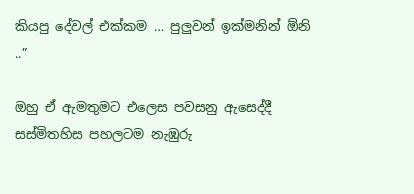කියපු දේවල් එක්කම … පුලුවන් ඉක්මනින් ඕනි ..”

ඔහු ඒ ඇමතුමට එලෙස පවසනු ඇසෙද්දී සස්මිතහිස පහලටම නැඹුරු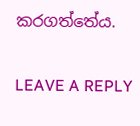කරගත්තේය.

LEAVE A REPLY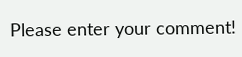Please enter your comment!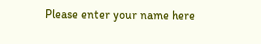Please enter your name here